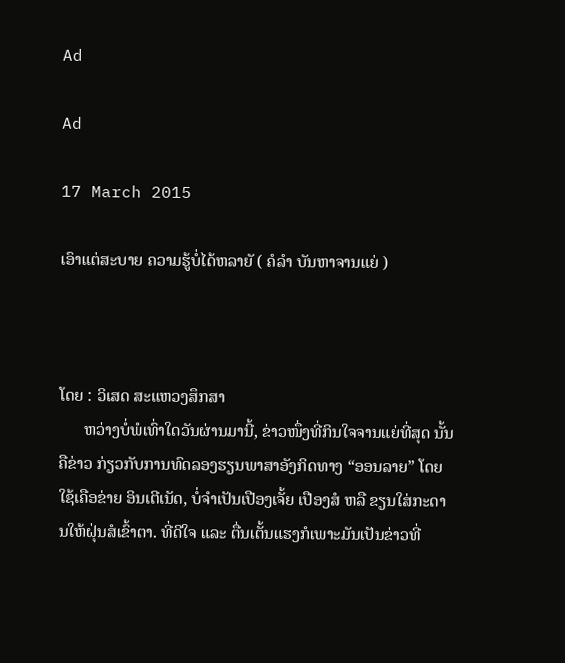Ad

Ad

17 March 2015

ເອົາແຕ່ສະບາຍ ຄວາມຮູ້ບໍ່ໄດ້ຫລາຍັ ( ຄໍລຳ ບັນຫາຈານແຍ່ )



ໂດຍ : ວິເສດ ສະແຫວງສຶກສາ
      ຫວ່າງບໍ່ພໍເທົ່າໃດວັນຜ່ານມານີ້, ຂ່າວໜຶ່ງທີ່ກິນໃຈຈານແຍ່ທີ່ສຸດ ນັ້ນຄືຂ່າວ ກ່ຽວກັບການທົດລອງຮຽນພາສາອັງກິດທາງ “ອອນລາຍ” ໂດຍໃຊ້ເຄືອຂ່າຍ ອິນເຕີເນັດ, ບໍ່ຈຳເປັນເປືອງເຈັ້ຍ ເປືອງສໍ ຫລື ຂຽນໃສ່ກະດານໃຫ້ຝຸ່ນສໍເຂົ້າຕາ. ທີ່ດີໃຈ ແລະ ຕື່ນເຕັ້ນແຮງກໍເພາະມັນເປັນຂ່າວທີ່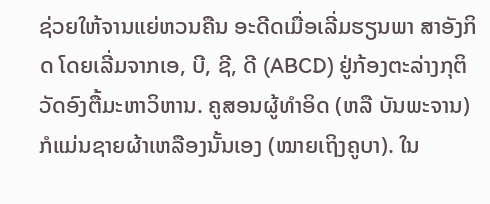ຊ່ວຍໃຫ້ຈານແຍ່ຫວນຄືນ ອະດີດເມື່ອເລີ່ມຮຽນພາ ສາອັງກິດ ໂດຍເລີ່ມຈາກເອ, ບີ, ຊີ, ດີ (ABCD) ຢູ່ກ້ອງຕະລ່າງກຸຕິວັດອົງຕື້ມະຫາວິຫານ. ຄູສອນຜູ້ທຳອິດ (ຫລື ບັນພະຈານ) ກໍແມ່ນຊາຍຜ້າເຫລືອງນັ້ນເອງ (ໝາຍເຖິງຄູບາ). ໃນ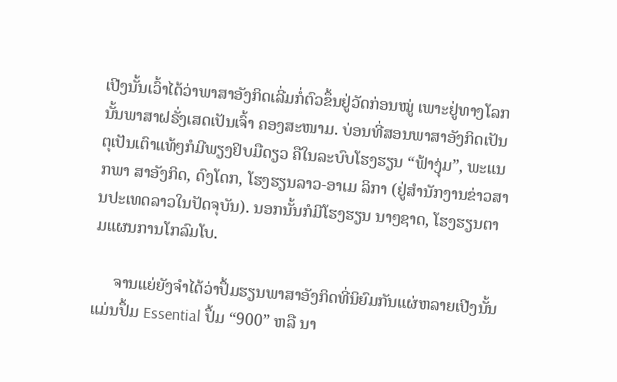ເປີງນັ້ນເວົ້າໄດ້ວ່າພາສາອັງກິດເລີ່ມກໍ່ຕົວຂຶ້ນຢູ່ວັດກ່ອນໝູ່ ເພາະຢູ່ທາງໂລກນັ້ນພາສາຝຣັ່ງເສດເປັນເຈົ້າ ຄອງສະໜາມ. ບ່ອນທີ່ສອນພາສາອັງກິດເປັນຕຸເປັນເຕົາແທ້ໆກໍມີພຽງຢິບມືດຽວ ຄືໃນລະບົບໂຮງຮຽນ “ຟ້າງຸ່ມ”, ພະແນກພາ ສາອັງກິດ, ດົງໂດກ, ໂຮງຮຽນລາວ-ອາເມ ລິກາ (ຢູ່ສຳນັກງານຂ່າວສານປະເທດລາວໃນປັດຈຸບັນ). ນອກນັ້ນກໍມີໂຮງຮຽນ ນາໆຊາດ, ໂຮງຮຽນຕາມແຜນການໂກລົມໂບ.

     ຈານແຍ່ຍັງຈຳໄດ້ວ່າປຶ້ມຮຽນພາສາອັງກິດທີ່ນິຍົມກັນແຜ່ຫລາຍເປີງນັ້ນແມ່ນປຶ້ມ Essential ປຶ້ມ “900” ຫລື ນາ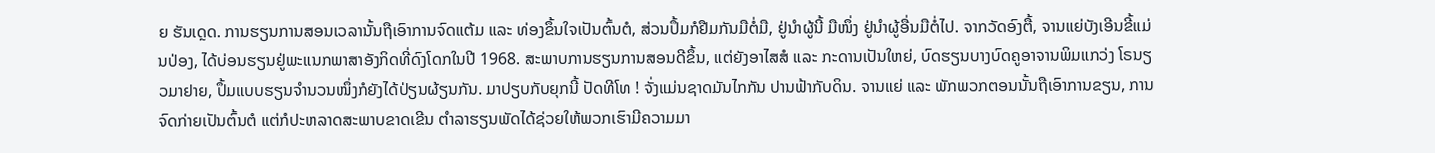ຍ ຮັນເດຼດ. ການຮຽນການສອນເວລານັ້ນຖືເອົາການຈົດແຕ້ມ ແລະ ທ່ອງຂຶ້ນໃຈເປັນຕົ້ນຕໍ, ສ່ວນປຶ້ມກໍຢືມກັນມືຕໍ່ມື, ຢູ່ນຳຜູ້ນີ້ ມືໜຶ່ງ ຢູ່ນຳຜູ້ອື່ນມືຕໍ່ໄປ. ຈາກວັດອົງຕື້, ຈານແຍ່ບັງເອີນຂີ້ແມ່ນປ່ອງ, ໄດ້ບ່ອນຮຽນຢູ່ພະແນກພາສາອັງກິດທີ່ດົງໂດກໃນປີ 1968. ສະພາບການຮຽນການສອນດີຂຶ້ນ, ແຕ່ຍັງອາໄສສໍ ແລະ ກະດານເປັນໃຫຍ່, ບົດຮຽນບາງບົດຄູອາຈານພິມແກວ່ງ ໂຣນຽວມາຢາຍ, ປຶ້ມແບບຮຽນຈຳນວນໜຶ່ງກໍຍັງໄດ້ປ່ຽນຜ້ຽນກັນ. ມາປຽບກັບຍຸກນີ້ ປັດທີໂທ ! ຈັ່ງແມ່ນຊາດມັນໄກກັນ ປານຟ້າກັບດິນ. ຈານແຍ່ ແລະ ພັກພວກຕອນນັ້ນຖືເອົາການຂຽນ, ການຈົດກ່າຍເປັນຕົ້ນຕໍ ແຕ່ກໍປະຫລາດສະພາບຂາດເຂີນ ຕຳລາຮຽນພັດໄດ້ຊ່ວຍໃຫ້ພວກເຮົາມີຄວາມມາ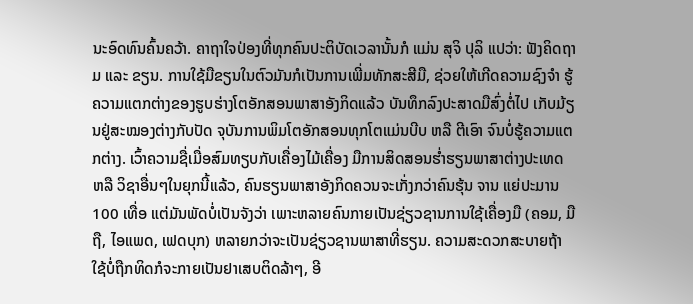ນະອົດທົນຄົ້ນຄວ້າ. ຄາຖາໃຈປ່ອງທີ່ທຸກຄົນປະຕິບັດເວລານັ້ນກໍ ແມ່ນ ສຸຈິ ປຸລິ ແປວ່າ: ຟັງຄິດຖາມ ແລະ ຂຽນ. ການໃຊ້ມືຂຽນໃນຕົວມັນກໍເປັນການເພີ່ມທັກສະສີມື, ຊ່ວຍໃຫ້ເກີດຄວາມຊົງຈຳ ຮູ້ ຄວາມແຕກຕ່າງຂອງຮູບຮ່າງໂຕອັກສອນພາສາອັງກິດແລ້ວ ບັນທຶກລົງປະສາດມືສົ່ງຕໍ່ໄປ ເກັບມ້ຽນຢູ່ສະໝອງຕ່າງກັບປັດ ຈຸບັນການພິມໂຕອັກສອນທຸກໂຕແມ່ນບີບ ຫລື ຕີເອົາ ຈົນບໍ່ຮູ້ຄວາມແຕກຕ່າງ. ເວົ້າຄວາມຊື່ເມື່ອສົມທຽບກັບເຄື່ອງໄມ້ເຄື່ອງ ມືການສິດສອນຮ່ຳຮຽນພາສາຕ່າງປະເທດ ຫລື ວິຊາອື່ນໆໃນຍຸກນີ້ແລ້ວ, ຄົນຮຽນພາສາອັງກິດຄວນຈະເກັ່ງກວ່າຄົນຮຸ້ນ ຈານ ແຍ່ປະມານ 100 ເທື່ອ ແຕ່ມັນພັດບໍ່ເປັນຈັງວ່າ ເພາະຫລາຍຄົນກາຍເປັນຊ່ຽວຊານການໃຊ້ເຄື່ອງມື (ຄອມ, ມືຖື, ໄອແພດ, ເຟດບຸກ) ຫລາຍກວ່າຈະເປັນຊ່ຽວຊານພາສາທີ່ຮຽນ. ຄວາມສະດວກສະບາຍຖ້າໃຊ້ບໍ່ຖືກທິດກໍຈະກາຍເປັນຢາເສບຕິດລ້າໆ, ອີ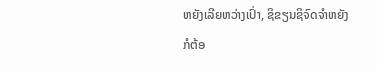ຫຍັງເລີຍຫວ່າງເປົ່າ, ຊິຂຽນຊິຈົດຈຳຫຍັງກໍຕ້ອ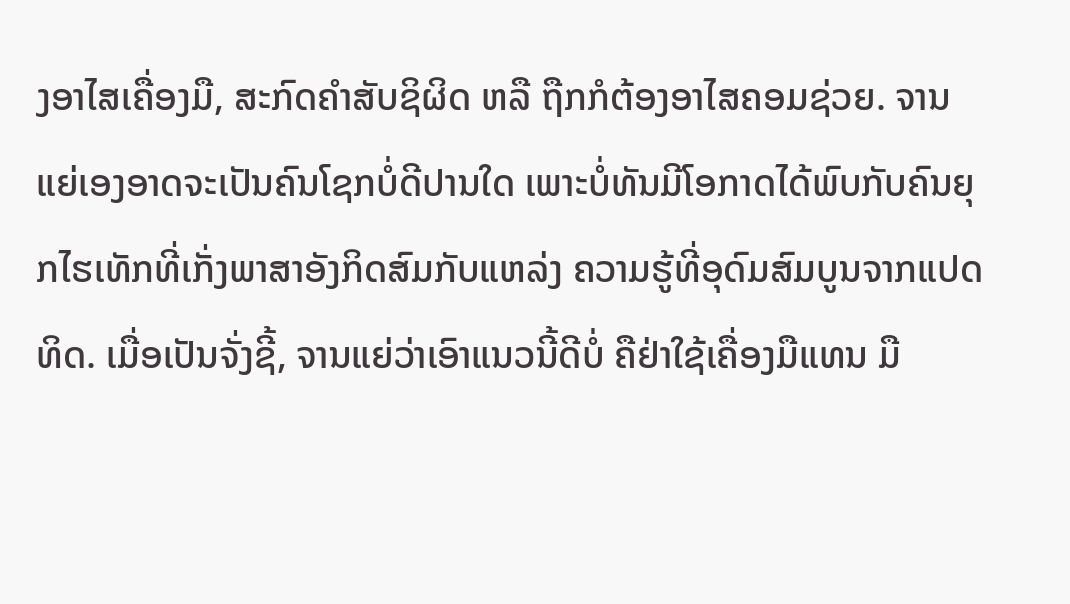ງອາໄສເຄື່ອງມື, ສະກົດຄຳສັບຊິຜິດ ຫລື ຖືກກໍຕ້ອງອາໄສຄອມຊ່ວຍ. ຈານ ແຍ່ເອງອາດຈະເປັນຄົນໂຊກບໍ່ດີປານໃດ ເພາະບໍ່ທັນມີໂອກາດໄດ້ພົບກັບຄົນຍຸກໄຮເທັກທີ່ເກັ່ງພາສາອັງກິດສົມກັບແຫລ່ງ ຄວາມຮູ້ທີ່ອຸດົມສົມບູນຈາກແປດທິດ. ເມື່ອເປັນຈັ່ງຊີ້, ຈານແຍ່ວ່າເອົາແນວນີ້ດີບໍ່ ຄືຢ່າໃຊ້ເຄື່ອງມືແທນ ມື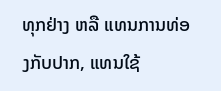ທຸກຢ່າງ ຫລື ແທນການທ່ອງກັບປາກ, ແທນໃຊ້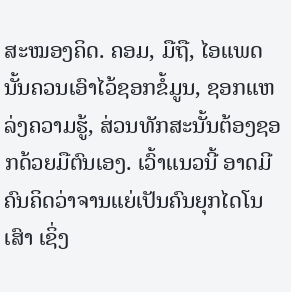ສະໝອງຄິດ. ຄອມ, ມືຖື, ໄອແພດນັ້ນຄວນເອົາໄວ້ຊອກຂໍ້ມູນ, ຊອກແຫລ່ງຄວາມຮູ້, ສ່ວນທັກສະນັ້ນຕ້ອງຊອກດ້ວຍມືຕົນເອງ. ເວົ້າແນວນີ້ ອາດມີຄົນຄິດວ່າຈານແຍ່ເປັນຄົນຍຸກໄດໂນເສົາ ເຊິ່ງ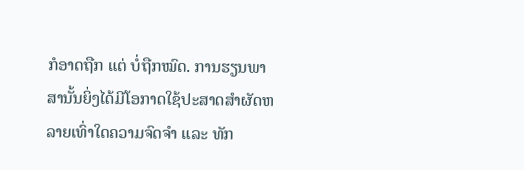ກໍອາດຖືກ ແຕ່ ບໍ່ຖືກໝົດ. ການຮຽນພາສານັ້ນຍິ່ງໄດ້ມີໂອກາດໃຊ້ປະສາດສຳຜັດຫລາຍເທົ່າໃດຄວາມຈົດຈຳ ແລະ ທັກ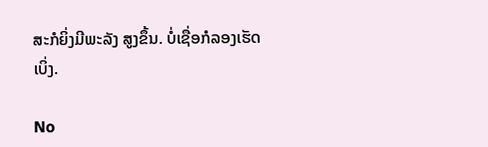ສະກໍຍິ່ງມີພະລັງ ສູງຂຶ້ນ. ບໍ່ເຊື່ອກໍລອງເຮັດເບິ່ງ.

No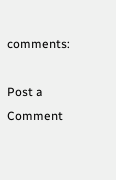comments:

Post a Comment